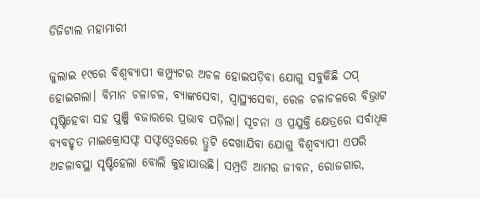ଡିଜିଟାଲ ମହାମାରୀ

ଜୁଲାଇ ୧୯ରେ ବିଶ୍ୱବ୍ୟାପୀ କମ୍ପ୍ୟୁଟର ଅଚଳ ହୋଇପଡ଼ିବା ଯୋଗୁ ସବୁକିଛି ଠପ୍‌ ହୋଇଗଲା। ବିମାନ ଚଳାଚଳ, ବ୍ୟାଙ୍କସେବା, ସ୍ବାସ୍ଥ୍ୟସେବା, ରେଳ ଚଳାଚଳରେ ବିଭ୍ରାଟ ସୃଷ୍ଟିହେବା ସହ ପୁଞ୍ଜି ବଜାରରେ ପ୍ରଭାବ ପଡ଼ିଲା। ସୂଚନା ଓ ପ୍ରଯୁକ୍ତି କ୍ଷେତ୍ରରେ ସର୍ବାଧିକ ବ୍ୟବହୃତ ମାଇକ୍ରୋସଫ୍ଟ ସଫ୍ଟଓ୍ବେରରେ ତ୍ରୁଟି ଦେଖାଯିବା ଯୋଗୁ ବିଶ୍ୱବ୍ୟାପୀ ଏପରି ଅଚଳାବସ୍ଥା ସୃଷ୍ଟିହେଲା ବୋଲି କୁହାଯାଉଛି। ସମ୍ପ୍ରତି ଆମର ଜୀବନ, ରୋଜଗାର,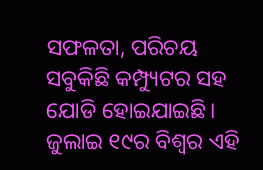ସଫଳତା, ପରିଚୟ ସବୁକିଛି କମ୍ପ୍ୟୁଟର ସହ ଯୋଡି ହୋଇଯାଇଛି। ଜୁଲାଇ ୧୯ର ବିଶ୍ବର ଏହି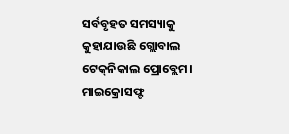ସର୍ବବୃହତ ସମସ୍ୟାକୁ କୁହାଯାଉଛି ଗ୍ଲୋବାଲ ଟେକ୍‌ନିକାଲ ପ୍ରୋବ୍ଲେମ।
ମାଇକ୍ରୋସଫ୍ଟ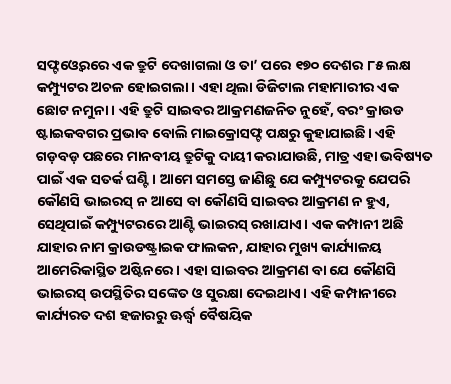ସଫ୍ଟଓ୍ବେରରେ ଏକ ତ୍ରୁଟି ଦେଖାଗଲା ଓ ତା’ ପରେ ୧୭୦ ଦେଶର ୮୫ ଲକ୍ଷ କମ୍ପ୍ୟୁଟର ଅଚଳ ହୋଇଗଲା। ଏହା ଥିଲା ଡିଜିଟାଲ ମହାମାରୀର ଏକ ଛୋଟ ନମୁନା। ଏହି ତ୍ରୁଟି ସାଇବର ଆକ୍ରମଣଜନିତ ନୁହେଁ, ବରଂ କ୍ରାଉଡ ଷ୍ଟାଇକବଗର ପ୍ରଭାବ ବୋଲି ମାଇକ୍ରୋସଫ୍ଟ ପକ୍ଷରୁ କୁହାଯାଇଛି। ଏହି ଗଡ଼ବଡ଼ ପଛରେ ମାନବୀୟ ତ୍ରୁଟିକୁ ଦାୟୀ କରାଯାଉଛି, ମାତ୍ର ଏହା ଭବିଷ୍ୟତ ପାଇଁ ଏକ ସତର୍କ ଘଣ୍ଟି। ଆମେ ସମସ୍ତେ ଜାଣିଛୁ ଯେ କମ୍ପ୍ୟୁଟରକୁ ଯେପରି କୌଣସି ଭାଇରସ୍‌ ନ ଆସେ ବା କୌଣସି ସାଇବର ଆକ୍ରମଣ ନ ହୁଏ, ସେଥିପାଇଁ କମ୍ପ୍ୟୁଟରରେ ଆଣ୍ଟି ଭାଇରସ୍‌ ରଖାଯାଏ। ଏକ କମ୍ପାନୀ ଅଛି ଯାହାର ନାମ କ୍ରାଉଡଷ୍ଟ୍ରାଇକ ଫାଲକନ, ଯାହାର ମୁଖ୍ୟ କାର୍ଯ୍ୟାଳୟ ଆମେରିକାସ୍ଥିତ ଅଷ୍ଟିନରେ। ଏହା ସାଇବର ଆକ୍ରମଣ ବା ଯେ କୌଣସି ଭାଇରସ୍‌ ଉପସ୍ଥିତିର ସଙ୍କେତ ଓ ସୁରକ୍ଷା ଦେଇଥାଏ। ଏହି କମ୍ପାନୀରେ କାର୍ଯ୍ୟରତ ଦଶ ହଜାରରୁ ଊର୍ଦ୍ଧ୍ୱ ବୈଷୟିକ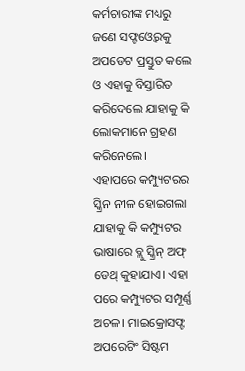କର୍ମଚାରୀଙ୍କ ମଧ୍ୟରୁ ଜଣେ ସଫ୍ଟଓ୍ବେରକୁ ଅପଡେଟ ପ୍ରସ୍ତୁତ କଲେ ଓ ଏହାକୁ ବିସ୍ତାରିତ କରିଦେଲେ ଯାହାକୁ କି ଲୋକମାନେ ଗ୍ରହଣ କରିନେଲେ। ଏହାପରେ କମ୍ପ୍ୟୁଟରର ସ୍କ୍ରିନ ନୀଳ ହୋଇଗଲା ଯାହାକୁ କି କମ୍ପ୍ୟୁଟର ଭାଷାରେ ବ୍ଲୁ ସ୍କ୍ରିନ୍‌ ଅଫ୍‌ ଡେଥ୍‌ କୁହାଯାଏ। ଏହା ପରେ କମ୍ପ୍ୟୁଟର ସମ୍ପୂର୍ଣ୍ଣ ଅଚଳ। ମାଇକ୍ରୋସଫ୍ଟ ଅପରେଟିଂ ସିଷ୍ଟମ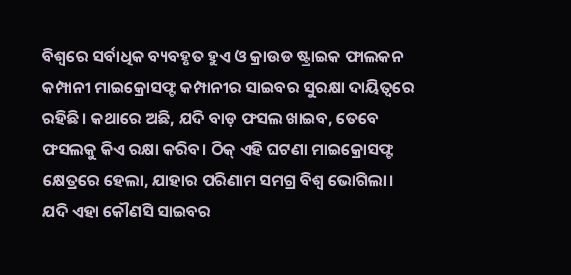ବିଶ୍ବରେ ସର୍ବାଧିକ ବ୍ୟବହୃତ ହୁଏ ଓ କ୍ରାଉଡ ଷ୍ଟ୍ରାଇକ ଫାଲକନ କମ୍ପାନୀ ମାଇକ୍ରୋସଫ୍ଟ କମ୍ପାନୀର ସାଇବର ସୁରକ୍ଷା ଦାୟିତ୍ୱରେ ରହିଛି। କଥାରେ ଅଛି, ଯଦି ବାଡ଼ ଫସଲ ଖାଇବ, ତେବେ ଫସଲକୁ କିଏ ରକ୍ଷା କରିବ। ଠିକ୍‌ ଏହି ଘଟଣା ମାଇକ୍ରୋସଫ୍ଟ କ୍ଷେତ୍ରରେ ହେଲା, ଯାହାର ପରିଣାମ ସମଗ୍ର ବିଶ୍ବ ଭୋଗିଲା। ଯଦି ଏହା କୌଣସି ସାଇବର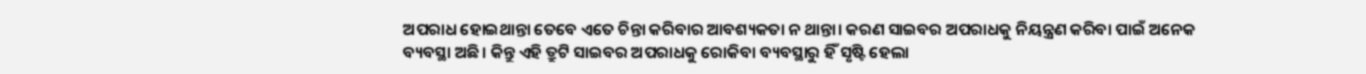ଅପରାଧ ହୋଇଥାନ୍ତା ତେବେ ଏତେ ଚିନ୍ତା କରିବାର ଆବଶ୍ୟକତା ନ ଥାନ୍ତା। କରଣ ସାଇବର ଅପରାଧକୁ ନିୟନ୍ତ୍ରଣ କରିବା ପାଇଁ ଅନେକ ବ୍ୟବସ୍ଥା ଅଛି। କିନ୍ତୁ ଏହି ତ୍ରୁଟି ସାଇବର ଅପରାଧକୁ ରୋକିବା ବ୍ୟବସ୍ଥାରୁ ହିଁ ସୃଷ୍ଟି ହେଲା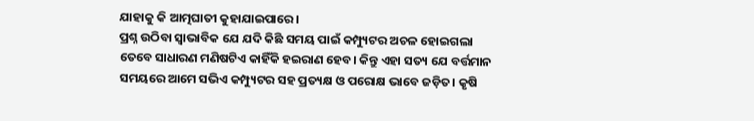ଯାହାକୁ କି ଆତ୍ମଘାତୀ କୁହାଯାଇପାରେ।
ପ୍ରଶ୍ନ ଉଠିବା ସ୍ବାଭାବିକ ଯେ ଯଦି କିଛି ସମୟ ପାଇଁ କମ୍ପ୍ୟୁଟର ଅଚଳ ହୋଇଗଲା ତେବେ ସାଧାରଣ ମଣିଷଟିଏ କାହିଁକି ହଇରାଣ ହେବ। କିନ୍ତୁ ଏହା ସତ୍ୟ ଯେ ବର୍ତ୍ତମାନ ସମୟରେ ଆମେ ସଭିଏ କମ୍ପ୍ୟୁଟର ସହ ପ୍ରତ୍ୟକ୍ଷ ଓ ପରୋକ୍ଷ ଭାବେ ଜଡ଼ିତ। କୃଷି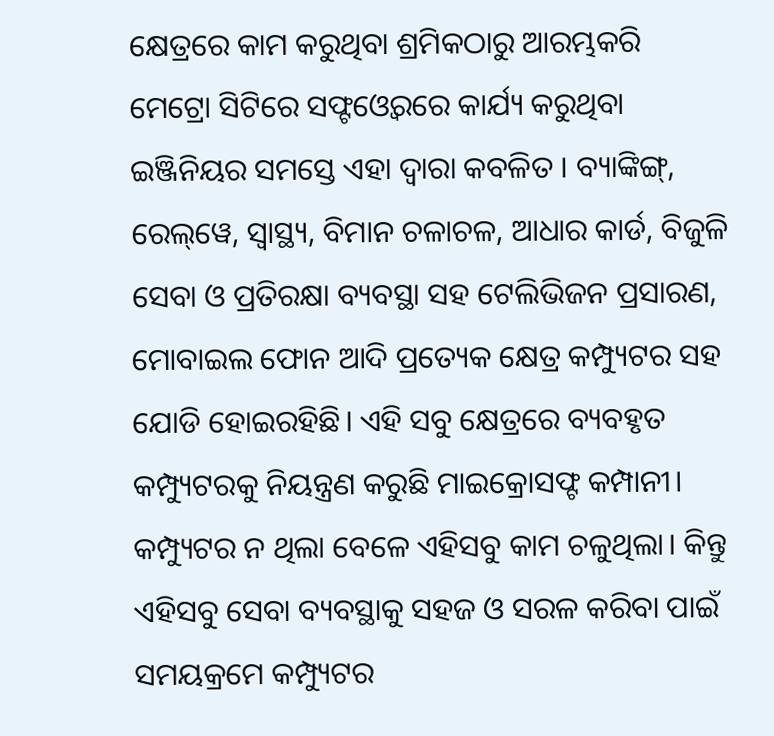କ୍ଷେତ୍ରରେ କାମ କରୁଥିବା ଶ୍ରମିକଠାରୁ ଆରମ୍ଭକରି ମେଟ୍ରୋ ସିଟିରେ ସଫ୍ଟଓ୍ବେରରେ କାର୍ଯ୍ୟ କରୁଥିବା ଇଞ୍ଜିନିୟର ସମସ୍ତେ ଏହା ଦ୍ବାରା କବଳିତ । ବ୍ୟାଙ୍କିଙ୍ଗ୍‌, ରେଲ୍‌ୱେ, ସ୍ବାସ୍ଥ୍ୟ, ବିମାନ ଚଳାଚଳ, ଆଧାର କାର୍ଡ, ବିଜୁଳି ସେବା ଓ ପ୍ରତିରକ୍ଷା ବ୍ୟବସ୍ଥା ସହ ଟେଲିଭିଜନ ପ୍ରସାରଣ, ମୋବାଇଲ ଫୋନ ଆଦି ପ୍ରତ୍ୟେକ କ୍ଷେତ୍ର କମ୍ପ୍ୟୁଟର ସହ ଯୋଡି ହୋଇରହିଛି। ଏହି ସବୁ କ୍ଷେତ୍ରରେ ବ୍ୟବହୃତ କମ୍ପ୍ୟୁଟରକୁ ନିୟନ୍ତ୍ରଣ କରୁଛି ମାଇକ୍ରୋସଫ୍ଟ କମ୍ପାନୀ। କମ୍ପ୍ୟୁଟର ନ ଥିଲା ବେଳେ ଏହିସବୁ କାମ ଚଳୁଥିଲା। କିନ୍ତୁ ଏହିସବୁ ସେବା ବ୍ୟବସ୍ଥାକୁ ସହଜ ଓ ସରଳ କରିବା ପାଇଁ ସମୟକ୍ରମେ କମ୍ପ୍ୟୁଟର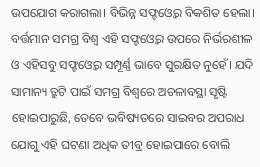ଉପଯୋଗ କରାଗଲା। ବିଭିନ୍ନ ସଫ୍ଟଓ୍ବେର ବିକଶିତ ହେଲା।
ବର୍ତ୍ତମାନ ସମଗ୍ର ବିଶ୍ବ ଏହି ସଫ୍ଟଓ୍ବେର ଉପରେ ନିର୍ଭରଶୀଳ ଓ ଏହିସବୁ ସଫ୍ଟଓ୍ବେର ସମ୍ପୂର୍ଣ୍ଣ ଭାବେ ସୁରକ୍ଷିତ ନୁହେଁ। ଯଦି ସାମାନ୍ୟ ତ୍ରୁଟି ପାଇଁ ସମଗ୍ର ବିଶ୍ବରେ ଅଚଳାବସ୍ଥା ସୃଷ୍ଟି ହୋଇପାରୁଛି, ତେବେ ଭବିଷ୍ୟତରେ ସାଇବର ଅପରାଧ ଯୋଗୁ ଏହି ଘଟଣା ଅଧିକ ତୀବ୍ର ହୋଇପାରେ ବୋଲି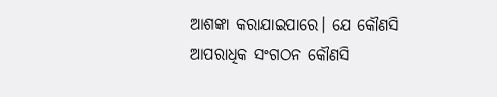ଆଶଙ୍କା କରାଯାଇପାରେ। ଯେ କୌଣସି ଆପରାଧିକ ସଂଗଠନ କୌଣସି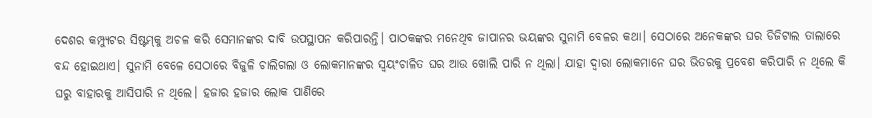ଦେଶର କମ୍ପ୍ୟୁଟର ସିଷ୍ଟମ୍‌କୁ ଅଚଳ କରି ସେମାନଙ୍କର ଦାବି ଉପସ୍ଥାପନ କରିପାରନ୍ତି। ପାଠକଙ୍କର ମନେଥିବ ଜାପାନର ଭୟଙ୍କର ସୁନାମି ବେଳର କଥା। ସେଠାରେ ଅନେକଙ୍କର ଘର ଡିଜିଟାଲ ତାଲାରେ ବନ୍ଦ ହୋଇଥାଏ। ସୁନାମି ବେଳେ ସେଠାରେ ବିଜୁଳି ଚାଲିଗଲା ଓ ଲୋକମାନଙ୍କର ସ୍ବୟଂଚାଳିତ ଘର ଆଉ ଖୋଲି ପାରି ନ ଥିଲା। ଯାହା ଦ୍ବାରା ଲୋକମାନେ ଘର ଭିତରକୁ ପ୍ରବେଶ କରିପାରି ନ ଥିଲେ କି ଘରୁ ବାହାରକୁ ଆସିପାରି ନ ଥିଲେ। ହଜାର ହଜାର ଲୋକ ପାଣିରେ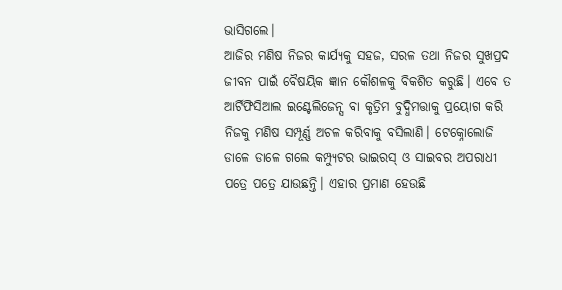ଭାସିଗଲେ।
ଆଜିର ମଣିଷ ନିଜର କାର୍ଯ୍ୟକୁ ସହଜ, ସରଳ ତଥା ନିଜର ସୁଖପ୍ରଦ ଜୀବନ ପାଇଁ ବୈଷୟିକ ଜ୍ଞାନ କୌଶଳକୁ ବିକଶିତ କରୁଛି। ଏବେ ତ ଆର୍ଟିଫିସିଆଲ ଇଣ୍ଟେଲିଜେନ୍ସ ବା କୃତ୍ରିମ ବୁଦ୍ଧିମତ୍ତାକୁ ପ୍ରୟୋଗ କରି ନିଜକୁ ମଣିଷ ସମ୍ପୂର୍ଣ୍ଣ ଅଚଳ କରିବାକୁ ବସିଲାଣି। ଟେକ୍ନୋଲୋଜି ଡାଳେ ଡାଳେ ଗଲେ କମ୍ପ୍ୟୁଟର ଭାଇରସ୍‌ ଓ ସାଇବର ଅପରାଧୀ ପତ୍ରେ ପତ୍ରେ ଯାଉଛନ୍ତି। ଏହାର ପ୍ରମାଣ ହେଉଛି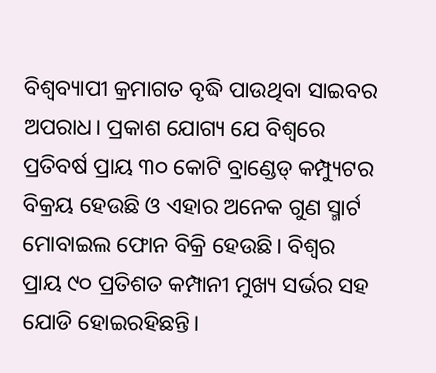ବିଶ୍ୱବ୍ୟାପୀ କ୍ରମାଗତ ବୃଦ୍ଧି ପାଉଥିବା ସାଇବର ଅପରାଧ। ପ୍ରକାଶ ଯୋଗ୍ୟ ଯେ ବିଶ୍ବରେ ପ୍ରତିବର୍ଷ ପ୍ରାୟ ୩୦ କୋଟି ବ୍ରାଣ୍ଡେଡ୍‌ କମ୍ପ୍ୟୁଟର ବିକ୍ରୟ ହେଉଛି ଓ ଏହାର ଅନେକ ଗୁଣ ସ୍ମାର୍ଟ ମୋବାଇଲ ଫୋନ ବିକ୍ରି ହେଉଛି। ବିଶ୍ବର ପ୍ରାୟ ୯୦ ପ୍ରତିଶତ କମ୍ପାନୀ ମୁଖ୍ୟ ସର୍ଭର ସହ ଯୋଡି ହୋଇରହିଛନ୍ତି।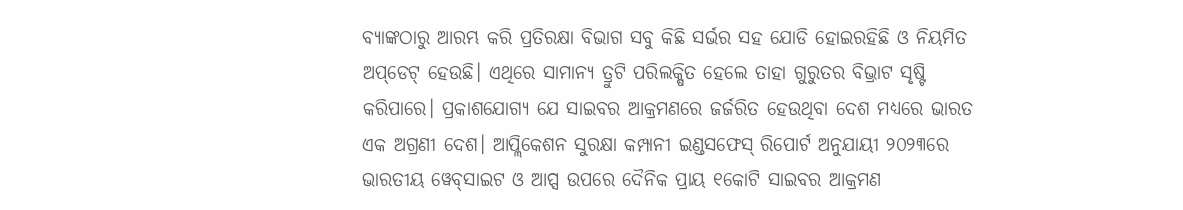ବ୍ୟାଙ୍କଠାରୁ ଆରମ୍ଭ କରି ପ୍ରତିରକ୍ଷା ବିଭାଗ ସବୁ କିଛି ସର୍ଭର ସହ ଯୋଡି ହୋଇରହିଛି ଓ ନିୟମିତ ଅପ୍‌ଡେଟ୍‌ ହେଉଛି। ଏଥିରେ ସାମାନ୍ୟ ତ୍ରୁଟି ପରିଲକ୍ଷିତ ହେଲେ ତାହା ଗୁରୁତର ବିଭ୍ରାଟ ସୃଷ୍ଟି କରିପାରେ। ପ୍ରକାଶଯୋଗ୍ୟ ଯେ ସାଇବର ଆକ୍ରମଣରେ ଜର୍ଜରିତ ହେଉଥିବା ଦେଶ ମଧ୍ୟରେ ଭାରତ ଏକ ଅଗ୍ରଣୀ ଦେଶ। ଆପ୍ଲିକେଶନ ସୁରକ୍ଷା କମ୍ପାନୀ ଇଣ୍ଡସଫେସ୍‌ ରିପୋର୍ଟ ଅନୁଯାୟୀ ୨୦୨୩ରେ ଭାରତୀୟ ୱେବ୍‌ସାଇଟ ଓ ଆପ୍ସ ଉପରେ ଦୈନିକ ପ୍ରାୟ ୧କୋଟି ସାଇବର ଆକ୍ରମଣ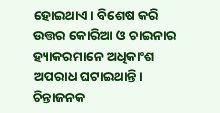ହୋଇଥାଏ। ବିଶେଷ କରି ଉତ୍ତର କୋରିଆ ଓ ଚାଇନାର ହ୍ୟାକରମାନେ ଅଧିକାଂଶ ଅପରାଧ ଘଟାଇଥାନ୍ତି। ଚିନ୍ତାଜନକ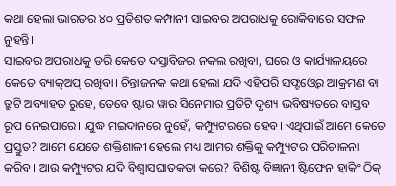କଥା ହେଲା ଭାରତର ୪୦ ପ୍ରତିଶତ କମ୍ପାନୀ ସାଇବର ଅପରାଧକୁ ରୋକିବାରେ ସଫଳ ନୁହନ୍ତି।
ସାଇବର ଅପରାଧକୁ ଡରି କେତେ ଦସ୍ତାବିଜର ନକଲ ରଖିବା, ଘରେ ଓ କାର୍ଯ୍ୟାଳୟରେ କେତେ ବ୍ୟାକ୍‌ଅପ୍‌ ରଖିବା। ଚିନ୍ତାଜନକ କଥା ହେଲା ଯଦି ଏହିପରି ସଫ୍ଟଓ୍ବେର ଆକ୍ରମଣ ବା ତ୍ରୁଟି ଅବ୍ୟାହତ ରୁହେ, ତେବେ ଷ୍ଟାର ୱାର ସିନେମାର ପ୍ରତିଟି ଦୃଶ୍ୟ ଭବିଷ୍ୟତରେ ବାସ୍ତବ ରୂପ ନେଇପାରେ। ଯୁଦ୍ଧ ମଇଦାନରେ ନୁହେଁ, କମ୍ପ୍ୟୁଟରରେ ହେବ। ଏଥିପାଇଁ ଆମେ କେତେ ପ୍ରସ୍ତୁତ? ଆମେ ଯେତେ ଶକ୍ତିଶାଳୀ ହେଲେ ମଧ୍ୟ ଆମର ଶକ୍ତିକୁ କମ୍ପ୍ୟୁଟର ପରିଚାଳନା କରିବ। ଆଉ କମ୍ପ୍ୟୁଟର ଯଦି ବିଶ୍ୱାସଘାତକତା କରେ? ବିଶିଷ୍ଟ ବିଜ୍ଞାନୀ ଷ୍ଟିଫେନ ହାକିଂ ଠିକ୍‌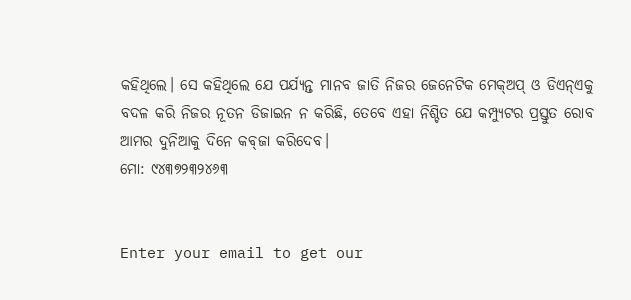କହିଥିଲେ। ସେ କହିଥିଲେ ଯେ ପର୍ଯ୍ୟନ୍ତ ମାନବ ଜାତି ନିଜର ଜେନେଟିକ ମେକ୍‌ଅପ୍‌ ଓ ଡିଏନ୍‌ଏକୁ ବଦଳ କରି ନିଜର ନୂତନ ଡିଜାଇନ ନ କରିଛି, ତେବେ ଏହା ନିଶ୍ଚିତ ଯେ କମ୍ପ୍ୟୁଟର ପ୍ରସ୍ତୁତ ରୋବ ଆମର ଦୁନିଆକୁ ଦିନେ କବ୍‌ଜା କରିଦେବ।
ମୋ: ୯୪୩୭୨୩୨୪୬୩


Enter your email to get our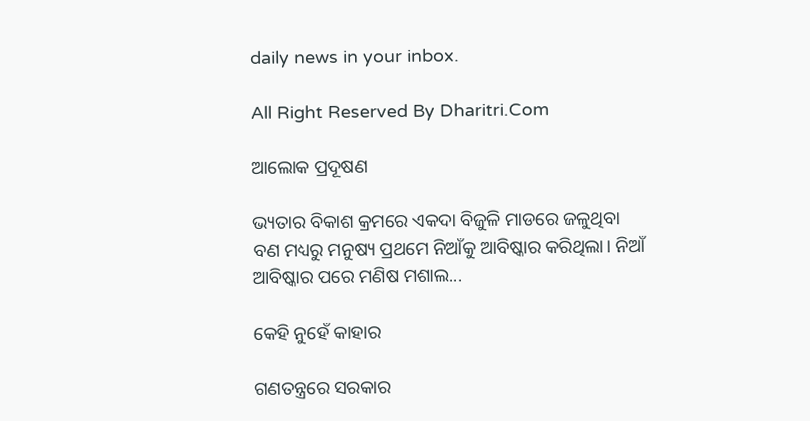daily news in your inbox.

All Right Reserved By Dharitri.Com

ଆଲୋକ ପ୍ରଦୂଷଣ

ଭ୍ୟତାର ବିକାଶ କ୍ରମରେ ଏକଦା ବିଜୁଳି ମାଡରେ ଜଳୁଥିବା ବଣ ମଧ୍ୟରୁ ମନୁଷ୍ୟ ପ୍ରଥମେ ନିଆଁକୁ ଆବିଷ୍କାର କରିଥିଲା। ନିଆଁ ଆବିଷ୍କାର ପରେ ମଣିଷ ମଶାଲ...

କେହି ନୁହେଁ କାହାର

ଗଣତନ୍ତ୍ରରେ ସରକାର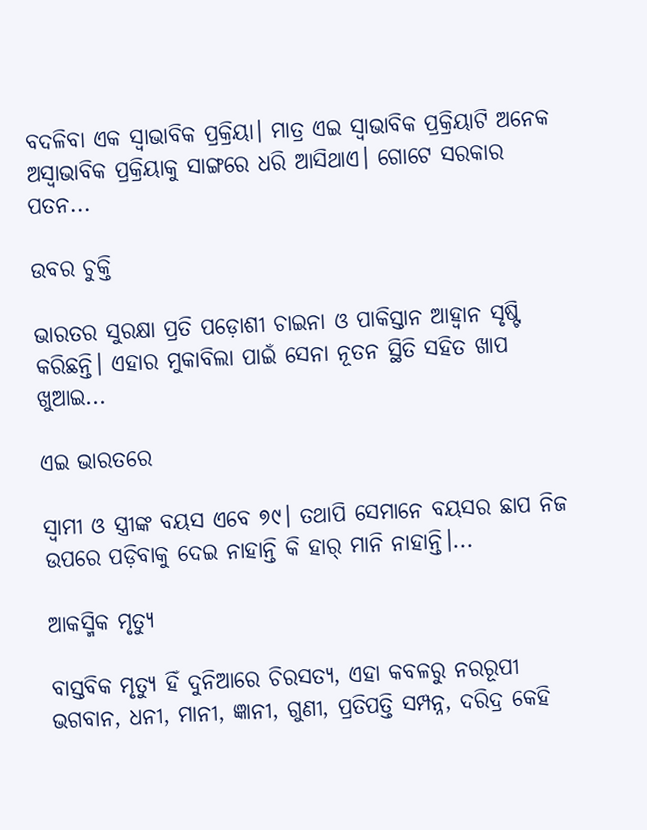ବଦଳିବା ଏକ ସ୍ବାଭାବିକ ପ୍ରକ୍ରିୟା। ମାତ୍ର ଏଇ ସ୍ବାଭାବିକ ପ୍ରକ୍ରିୟାଟି ଅନେକ ଅସ୍ବାଭାବିକ ପ୍ରକ୍ରିୟାକୁ ସାଙ୍ଗରେ ଧରି ଆସିଥାଏ। ଗୋଟେ ସରକାର ପତନ...

ଉବର ଚୁକ୍ତି

ଭାରତର ସୁରକ୍ଷା ପ୍ରତି ପଡ଼ୋଶୀ ଚାଇନା ଓ ପାକିସ୍ତାନ ଆହ୍ବାନ ସୃଷ୍ଟି କରିଛନ୍ତି। ଏହାର ମୁକାବିଲା ପାଇଁ ସେନା ନୂତନ ସ୍ଥିତି ସହିତ ଖାପ ଖୁଆଇ...

ଏଇ ଭାରତରେ

ସ୍ବାମୀ ଓ ସ୍ତ୍ରୀଙ୍କ ବୟସ ଏବେ ୭୯। ତଥାପି ସେମାନେ ବୟସର ଛାପ ନିଜ ଉପରେ ପଡ଼ିବାକୁ ଦେଇ ନାହାନ୍ତି କି ହାର୍‌ ମାନି ନାହାନ୍ତି।...

ଆକସ୍ମିକ ମୃତ୍ୟୁ

ବାସ୍ତବିକ ମୃତ୍ୟୁ ହିଁ ଦୁନିଆରେ ଚିରସତ୍ୟ, ଏହା କବଳରୁ ନରରୂପୀ ଭଗବାନ, ଧନୀ, ମାନୀ, ଜ୍ଞାନୀ, ଗୁଣୀ, ପ୍ରତିପତ୍ତି ସମ୍ପନ୍ନ, ଦରିଦ୍ର କେହି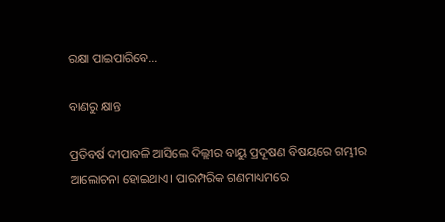ରକ୍ଷା ପାଇପାରିବେ...

ବାଣରୁ କ୍ଷାନ୍ତ

ପ୍ରତିବର୍ଷ ଦୀପାବଳି ଆସିଲେ ଦିଲ୍ଲୀର ବାୟୁ ପ୍ରଦୂଷଣ ବିଷୟରେ ଗମ୍ଭୀର ଆଲୋଚନା ହୋଇଥାଏ। ପାରମ୍ପରିକ ଗଣମାଧ୍ୟମରେ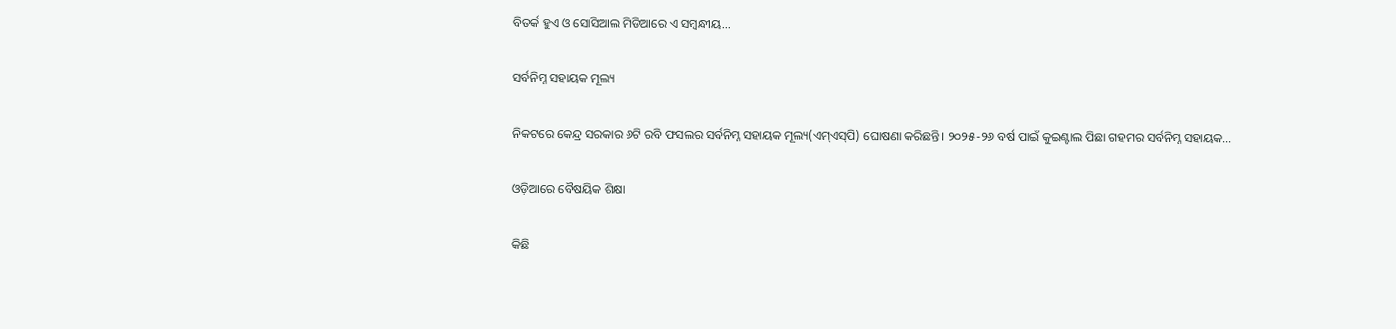ବିତର୍କ ହୁଏ ଓ ସୋସିଆଲ ମିଡିଆରେ ଏ ସମ୍ବନ୍ଧୀୟ...

ସର୍ବନିମ୍ନ ସହାୟକ ମୂଲ୍ୟ

ନିକଟରେ କେନ୍ଦ୍ର ସରକାର ୬ଟି ରବି ଫସଲର ସର୍ବନିମ୍ନ ସହାୟକ ମୂଲ୍ୟ(ଏମ୍‌ଏସ୍‌ପି) ଘୋଷଣା କରିଛନ୍ତି। ୨୦୨୫-୨୬ ବର୍ଷ ପାଇଁ କୁଇଣ୍ଟାଲ ପିଛା ଗହମର ସର୍ବନିମ୍ନ ସହାୟକ...

ଓଡ଼ିଆରେ ବୈଷୟିକ ଶିକ୍ଷା

କିଛି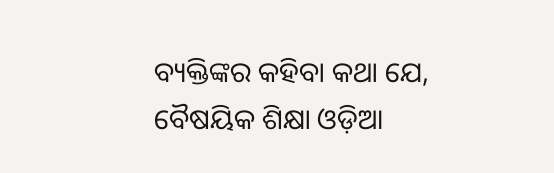ବ୍ୟକ୍ତିଙ୍କର କହିବା କଥା ଯେ, ବୈଷୟିକ ଶିକ୍ଷା ଓଡ଼ିଆ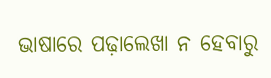ଭାଷାରେ ପଢ଼ାଲେଖା ନ ହେବାରୁ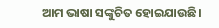ଆମ ଭାଷା ସଙ୍କୁଚିତ ହୋଇଯାଉଛି।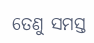ତେଣୁ ସମସ୍ତ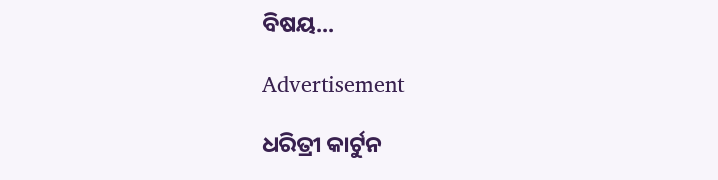ବିଷୟ...

Advertisement

ଧରିତ୍ରୀ କାର୍ଟୁନ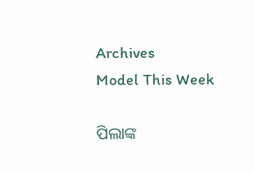Archives
Model This Week

ପିଲାଙ୍କ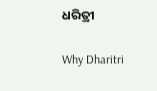ଧରିତ୍ରୀ

Why Dharitri